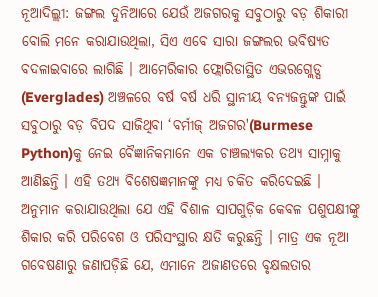ନୂଆଦିଲ୍ଲୀ: ଜଙ୍ଗଲ ଦୁନିଆରେ ଯେଉଁ ଅଜଗରକୁ ସବୁଠାରୁ ବଡ଼ ଶିକାରୀ ବୋଲି ମନେ କରାଯାଉଥିଲା, ସିଏ ଏବେ ସାରା ଜଙ୍ଗଲର ଭବିଷ୍ୟତ ବଦଳାଇବାରେ ଲାଗିଛି । ଆମେରିକାର ଫ୍ଲୋରିଡାସ୍ଥିତ ଏଭରଗ୍ଲେଡ୍ସ (Everglades) ଅଞ୍ଚଳରେ ବର୍ଷ ବର୍ଷ ଧରି ସ୍ଥାନୀୟ ବନ୍ୟଜନ୍ତୁଙ୍କ ପାଇଁ ସବୁଠାରୁ ବଡ଼ ବିପଦ ସାଜିଥିବା ‘ବର୍ମୀଜ୍ ଅଜଗର'(Burmese Python)କୁ ନେଇ ବୈଜ୍ଞାନିକମାନେ ଏକ ଚାଞ୍ଚଲ୍ୟକର ତଥ୍ୟ ସାମ୍ନାକୁ ଆଣିଛନ୍ତି । ଏହି ତଥ୍ୟ ବିଶେଷଜ୍ଞମାନଙ୍କୁ ମଧ୍ୟ ଚକିତ କରିଦେଇଛି ।
ଅନୁମାନ କରାଯାଉଥିଲା ଯେ ଏହି ବିଶାଳ ସାପଗୁଡ଼ିକ କେବଳ ପଶୁପକ୍ଷୀଙ୍କୁ ଶିକାର କରି ପରିବେଶ ଓ ପରିସଂସ୍ଥାର କ୍ଷତି କରୁଛନ୍ତି । ମାତ୍ର ଏକ ନୂଆ ଗବେଷଣାରୁ ଜଣାପଡ଼ିଛି ଯେ, ଏମାନେ ଅଜାଣତରେ ବୃକ୍ଷଲତାର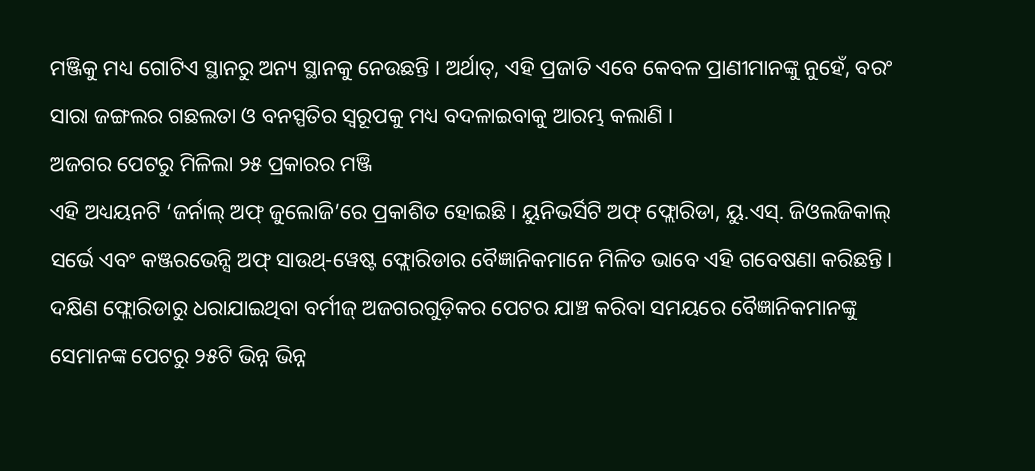ମଞ୍ଜିକୁ ମଧ୍ୟ ଗୋଟିଏ ସ୍ଥାନରୁ ଅନ୍ୟ ସ୍ଥାନକୁ ନେଉଛନ୍ତି । ଅର୍ଥାତ୍, ଏହି ପ୍ରଜାତି ଏବେ କେବଳ ପ୍ରାଣୀମାନଙ୍କୁ ନୁହେଁ, ବରଂ ସାରା ଜଙ୍ଗଲର ଗଛଲତା ଓ ବନସ୍ପତିର ସ୍ୱରୂପକୁ ମଧ୍ୟ ବଦଳାଇବାକୁ ଆରମ୍ଭ କଲାଣି ।
ଅଜଗର ପେଟରୁ ମିଳିଲା ୨୫ ପ୍ରକାରର ମଞ୍ଜି
ଏହି ଅଧ୍ୟୟନଟି ‘ଜର୍ନାଲ୍ ଅଫ୍ ଜୁଲୋଜି’ରେ ପ୍ରକାଶିତ ହୋଇଛି । ୟୁନିଭର୍ସିଟି ଅଫ୍ ଫ୍ଲୋରିଡା, ୟୁ.ଏସ୍. ଜିଓଲଜିକାଲ୍ ସର୍ଭେ ଏବଂ କଞ୍ଜରଭେନ୍ସି ଅଫ୍ ସାଉଥ୍-ୱେଷ୍ଟ ଫ୍ଲୋରିଡାର ବୈଜ୍ଞାନିକମାନେ ମିଳିତ ଭାବେ ଏହି ଗବେଷଣା କରିଛନ୍ତି । ଦକ୍ଷିଣ ଫ୍ଲୋରିଡାରୁ ଧରାଯାଇଥିବା ବର୍ମୀଜ୍ ଅଜଗରଗୁଡ଼ିକର ପେଟର ଯାଞ୍ଚ କରିବା ସମୟରେ ବୈଜ୍ଞାନିକମାନଙ୍କୁ ସେମାନଙ୍କ ପେଟରୁ ୨୫ଟି ଭିନ୍ନ ଭିନ୍ନ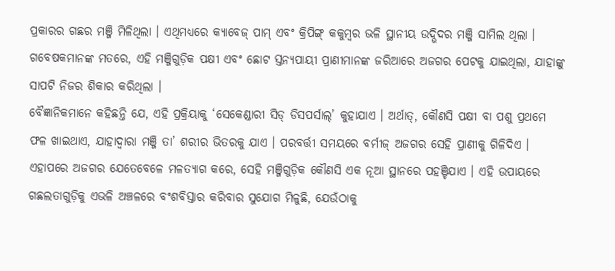ପ୍ରକାରର ଗଛର ମଞ୍ଜି ମିଳିଥିଲା । ଏଥିମଧ୍ୟରେ କ୍ୟାବେଜ୍ ପାମ୍ ଏବଂ କ୍ରିପିଙ୍ଗ୍ କକୁମ୍ବର ଭଳି ସ୍ଥାନୀୟ ଉଦ୍ଭିଦର ମଞ୍ଜି ସାମିଲ ଥିଲା । ଗବେଷକମାନଙ୍କ ମତରେ, ଏହି ମଞ୍ଜିଗୁଡ଼ିକ ପକ୍ଷୀ ଏବଂ ଛୋଟ ସ୍ତନ୍ୟପାୟୀ ପ୍ରାଣୀମାନଙ୍କ ଜରିଆରେ ଅଜଗର ପେଟକୁ ଯାଇଥିଲା, ଯାହାଙ୍କୁ ସାପଟି ନିଜର ଶିକାର କରିଥିଲା ।
ବୈଜ୍ଞାନିକମାନେ କହିଛନ୍ତି ଯେ, ଏହି ପ୍ରକ୍ରିୟାକୁ ‘ସେକେଣ୍ଡାରୀ ସିଡ୍ ଡିସପର୍ସାଲ୍’ କୁହାଯାଏ । ଅର୍ଥାତ୍, କୌଣସି ପକ୍ଷୀ ବା ପଶୁ ପ୍ରଥମେ ଫଳ ଖାଇଥାଏ, ଯାହାଦ୍ୱାରା ମଞ୍ଜି ତା’ ଶରୀର ଭିତରକୁ ଯାଏ । ପରବର୍ତ୍ତୀ ସମୟରେ ବର୍ମୀଜ୍ ଅଜଗର ସେହି ପ୍ରାଣୀକୁ ଗିଳିଦିଏ । ଏହାପରେ ଅଜଗର ଯେତେବେଳେ ମଳତ୍ୟାଗ କରେ, ସେହି ମଞ୍ଜିଗୁଡ଼ିକ କୌଣସି ଏକ ନୂଆ ସ୍ଥାନରେ ପହଞ୍ଚିଯାଏ । ଏହି ଉପାୟରେ ଗଛଲତାଗୁଡ଼ିକୁ ଏଭଳି ଅଞ୍ଚଳରେ ବଂଶବିସ୍ତାର କରିବାର ସୁଯୋଗ ମିଳୁଛି, ଯେଉଁଠାକୁ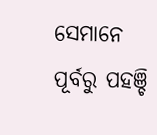ସେମାନେ ପୂର୍ବରୁ ପହଞ୍ଚି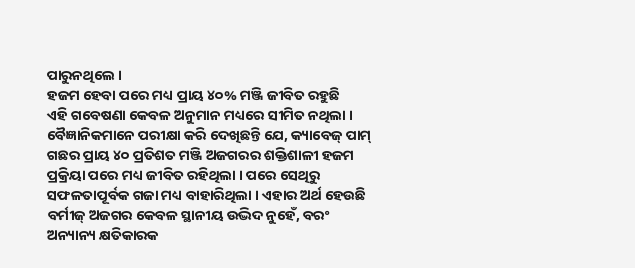ପାରୁନଥିଲେ ।
ହଜମ ହେବା ପରେ ମଧ୍ୟ ପ୍ରାୟ ୪୦% ମଞ୍ଜି ଜୀବିତ ରହୁଛି
ଏହି ଗବେଷଣା କେବଳ ଅନୁମାନ ମଧ୍ୟରେ ସୀମିତ ନଥିଲା । ବୈଜ୍ଞାନିକମାନେ ପରୀକ୍ଷା କରି ଦେଖିଛନ୍ତି ଯେ, କ୍ୟାବେଜ୍ ପାମ୍ ଗଛର ପ୍ରାୟ ୪୦ ପ୍ରତିଶତ ମଞ୍ଜି ଅଜଗରର ଶକ୍ତିଶାଳୀ ହଜମ ପ୍ରକ୍ରିୟା ପରେ ମଧ୍ୟ ଜୀବିତ ରହିଥିଲା । ପରେ ସେଥିରୁ ସଫଳତାପୂର୍ବକ ଗଜା ମଧ୍ୟ ବାହାରିଥିଲା । ଏହାର ଅର୍ଥ ହେଉଛି ବର୍ମୀଜ୍ ଅଜଗର କେବଳ ସ୍ଥାନୀୟ ଉଦ୍ଭିଦ ନୁହେଁ, ବରଂ ଅନ୍ୟାନ୍ୟ କ୍ଷତିକାରକ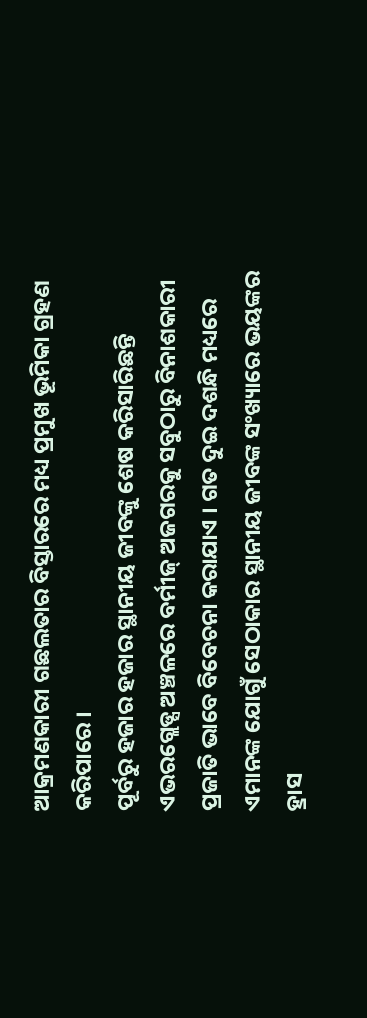ଆକ୍ରମଣକାରୀ ଗଛଲତାର ବିସ୍ତାରରେ ମଧ୍ୟ ପ୍ରମୁଖ ଭୂମିକା ଗ୍ରହଣ କରିପାରେ ।
ପୂର୍ବରୁ ହଜାର ହଜାର ସ୍ଥାନୀୟ ଜୀବଙ୍କୁ ଶେଷ କରିସାରିଛନ୍ତି
ଏଭରଗ୍ଲେଡ୍ସ ଅଞ୍ଚଳରେ ବର୍ମୀଜ୍ ଅଜଗରକୁ ସବୁଠାରୁ ବିନାଶକାରୀ ପ୍ରଜାତି ଭାବେ ବିବେଚନା କରାଯାଏ । ଗତ ଦୁଇ ଦଶନ୍ଧି ମଧ୍ୟରେ ଏମାନଙ୍କ ଯୋଗୁଁ ସେଠାକାର ସ୍ଥାନୀୟ ଜୀବଙ୍କ ସଂଖ୍ୟାରେ ଭୟଙ୍କର ହ୍ରାସ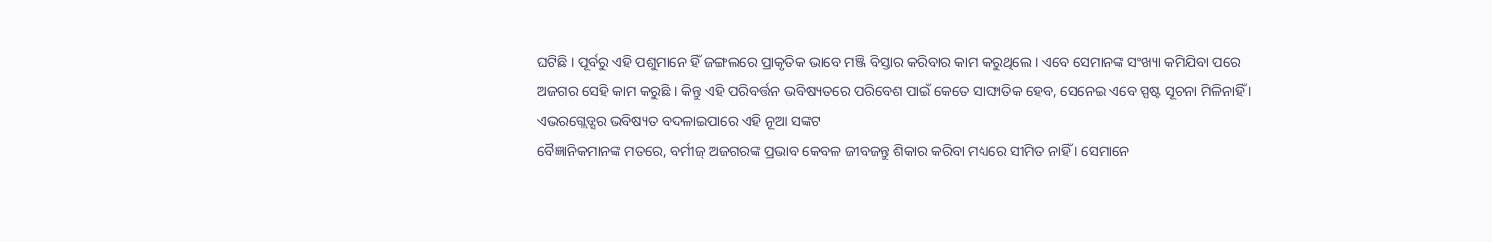ଘଟିଛି । ପୂର୍ବରୁ ଏହି ପଶୁମାନେ ହିଁ ଜଙ୍ଗଲରେ ପ୍ରାକୃତିକ ଭାବେ ମଞ୍ଜି ବିସ୍ତାର କରିବାର କାମ କରୁଥିଲେ । ଏବେ ସେମାନଙ୍କ ସଂଖ୍ୟା କମିଯିବା ପରେ ଅଜଗର ସେହି କାମ କରୁଛି । କିନ୍ତୁ ଏହି ପରିବର୍ତ୍ତନ ଭବିଷ୍ୟତରେ ପରିବେଶ ପାଇଁ କେତେ ସାଙ୍ଘାତିକ ହେବ, ସେନେଇ ଏବେ ସ୍ପଷ୍ଟ ସୂଚନା ମିଳିନାହିଁ ।
ଏଭରଗ୍ଲେଡ୍ସର ଭବିଷ୍ୟତ ବଦଳାଇପାରେ ଏହି ନୂଆ ସଙ୍କଟ
ବୈଜ୍ଞାନିକମାନଙ୍କ ମତରେ, ବର୍ମୀଜ୍ ଅଜଗରଙ୍କ ପ୍ରଭାବ କେବଳ ଜୀବଜନ୍ତୁ ଶିକାର କରିବା ମଧ୍ୟରେ ସୀମିତ ନାହିଁ । ସେମାନେ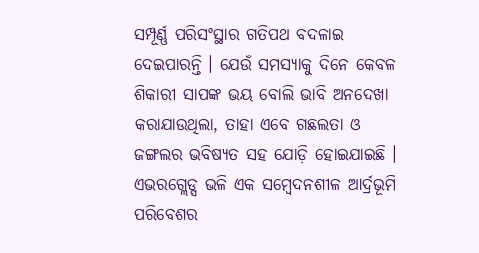ସମ୍ପୂର୍ଣ୍ଣ ପରିସଂସ୍ଥାର ଗତିପଥ ବଦଳାଇ ଦେଇପାରନ୍ତି । ଯେଉଁ ସମସ୍ୟାକୁ ଦିନେ କେବଳ ଶିକାରୀ ସାପଙ୍କ ଭୟ ବୋଲି ଭାବି ଅନଦେଖା କରାଯାଉଥିଲା, ତାହା ଏବେ ଗଛଲତା ଓ ଜଙ୍ଗଲର ଭବିଷ୍ୟତ ସହ ଯୋଡ଼ି ହୋଇଯାଇଛି । ଏଭରଗ୍ଲେଡ୍ସ ଭଳି ଏକ ସମ୍ବେଦନଶୀଳ ଆର୍ଦ୍ରଭୂମି ପରିବେଶର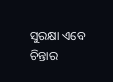ସୁରକ୍ଷା ଏବେ ଚିନ୍ତାର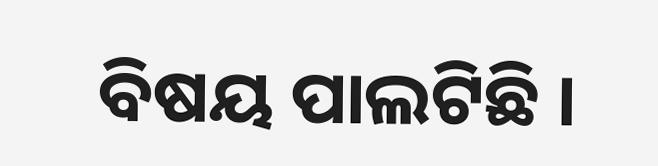ବିଷୟ ପାଲଟିଛି ।